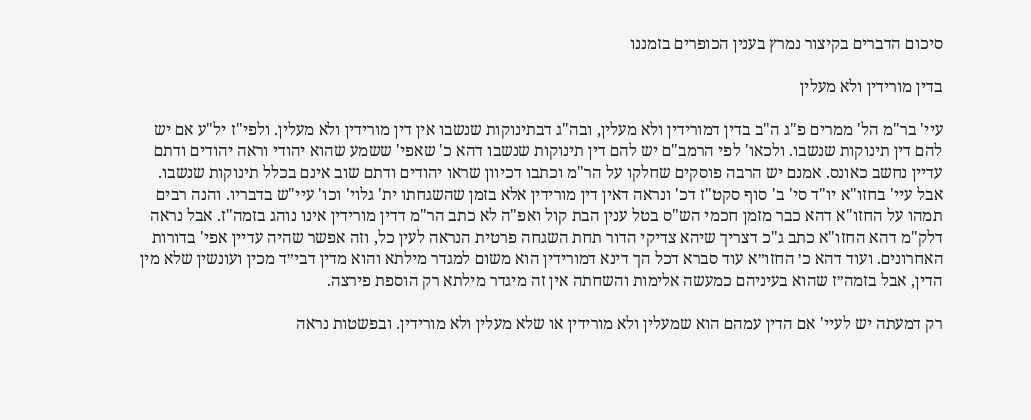סיכום הדברים בקיצור נמרץ בענין הכופרים בזמננו

בדין מורידין ולא מעלין

עיי' בר"מ הל' ממרים פ"ג ה"ב בדין דמורידין ולא מעלין, ובה"ג דבתינוקות שנשבו אין דין מורידין ולא מעלין. ולפי"ז יל"ע אם יש להם דין תינוקות שנשבו. ולכאו' לפי הרמב"ם יש להם דין תינוקות שנשבו דהא כ' שאפי' ששמע שהוא יהודי וראה יהודים ודתם עדיין נחשב כאונס. אמנם יש הרבה פוסקים שחלקו על הר"מ וכתבו דכיוון שראו יהודים ודתם שוב אינם בכלל תינוקות שנשבו. אבל עיי' בחזו"א יו"ד סי' ב' סוף סקט"ז דכ' ונראה דאין דין מורידין אלא בזמן שהשגחתו ית' גלוי' וכו' עיי"ש בדבריו. והנה רבים תמהו על החזו"א דהא כבר מזמן חכמי הש"ס בטל ענין הבת קול ואפ"ה לא כתב הר"מ דדין מורידין אינו נוהג בזמה"ז. אבל נראה דלק"מ דהא החזו"א כתב ג"כ דצריך שיהא צדיקי הדור תחת השגחה פרטית הנראה לעין כל, וזה אפשר שהיה עדיין אפי' בדורות האחרונים. ועוד דהא כ׳ החזו״א עוד סברא דכל הך דינא דמורידין הוא משום למגדר מילתא והוא מדין דבי״ד מכין ועונשין שלא מין הדין, אבל בזמה״ז שהוא בעיניהם כמעשה אלימות והשחתה אין זה מיגדר מילתא רק הוספת פירצה.

רק דמעתה יש לעיי' אם הדין עמהם הוא שמעלין ולא מורידין או שלא מעלין ולא מורידין. ובפשטות נראה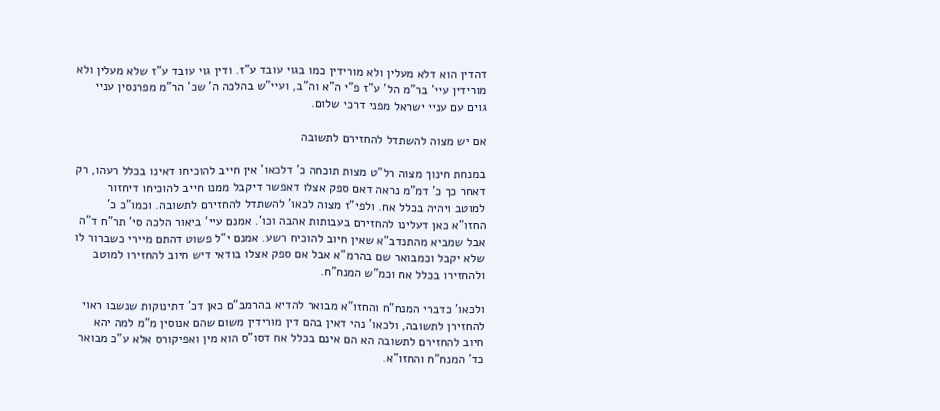דהדין הוא דלא מעלין ולא מורידין כמו בגוי עובד ע"ז. ודין גוי עובד ע"ז שלא מעלין ולא מורידין עיי' בר"מ הל' ע"ז פ"י ה"א וה"ב, ועיי"ש בהלכה ה' שכ' הר"מ מפרנסין עניי גוים עם עניי ישראל מפני דרכי שלום.

אם יש מצוה להשתדל להחזירם לתשובה

במנחת חינוך מצוה רל"ט מצות תוכחה כ' דלכאו' אין חייב להוכיחו דאינו בכלל רעהו, רק דאחר כך כ' דמ"מ נראה דאם ספק אצלו דאפשר דיקבל ממנו חייב להוכיחו דיחזור למוטב ויהיה בכלל אח. ולפי"ז מצוה לכאו' להשתדל להחזירם לתשובה. וכמו"כ כ' החזו"א כאן דעלינו להחזירם בעבותות אהבה וכו'. אמנם עיי' ביאור הלכה סי' תר"ח ד"ה אבל שמביא מהתנדב"א שאין חיוב להוכיח רשע. אמנם י"ל פשוט דהתם מיירי כשברור לו שלא יקבל וכמבואר שם בהרמ"א אבל אם ספק אצלו בודאי דיש חיוב להחזירו למוטב ולהחזירו בכלל אח וכמ"ש המנח"ח.

ולכאו' כדברי המנח"ח והחזו"א מבואר להדיא בהרמב"ם כאן דכ' דתינוקות שנשבו ראוי להחזירן לתשובה, ולכאו' נהי דאין בהם דין מורידין משום שהם אנוסין מ"מ למה יהא חיוב להחזירם לתשובה הא הם אינם בכלל אח דסו"ס הוא מין ואפיקורס אלא ע"כ מבואר כד' המנח"ח והחזו"א.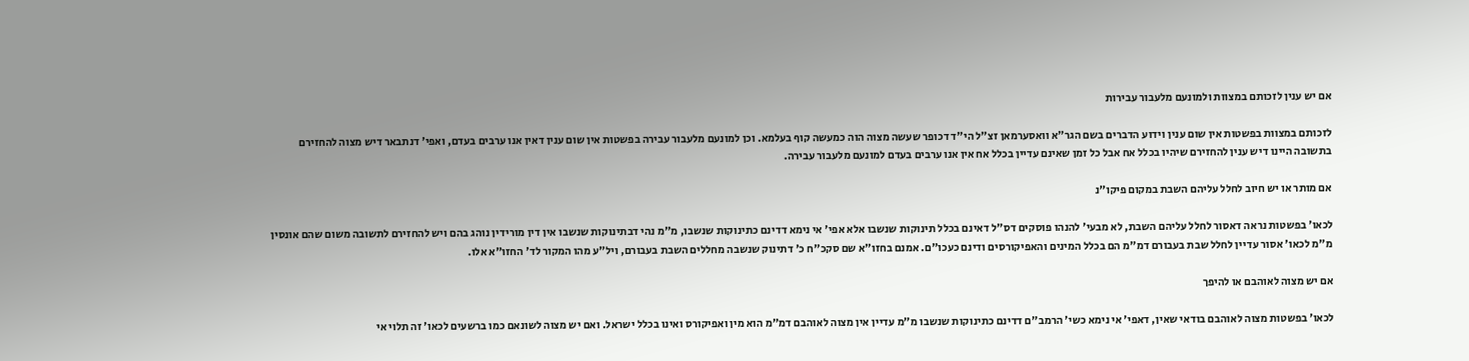אם יש ענין לזכותם במצוות ולמונעם מלעבור עבירות

לזכותם במצוות בפשטות אין שום ענין וידוע הדברים בשם הגר"א וואסערמאן זצ"ל הי"ד דכופר שעשה מצוה הוה כמעשה קוף בעלמא. וכן למונעם מלעבור עבירה בפשטות אין שום ענין דאין אנו ערבים בעדם, ואפי' דנתבאר דיש מצוה להחזירם בתשובה היינו דיש ענין להחזירם שיהיו בכלל אח אבל כל זמן שאינם עדיין בכלל אח אין אנו ערבים בעדם למונעם מלעבור עבירה.

אם מותר או יש חיוב לחלל עליהם השבת במקום פיקו"נ

לכאו' בפשטות נראה דאסור לחלל עליהם השבת, לא מבעי' להנהו פוסקים דס"ל דאינם בכלל תינוקות שנשבו אלא אפי' אי נימא דדינם כתינוקות שנשבו, מ"מ נהי דבתינוקות שנשבו אין דין מורידין נוהג בהם ויש להחזירם לתשובה משום שהם אונסין מ"מ לכאו' אסור עדיין לחלל שבת בעבורם דמ"מ הם בכלל המינים והאפיקורסים ודינם כעכו"ם. אמנם בחזו"א שם סקכ"ח כ' דתינוק שנשבה מחללים השבת בעבורם, ויל"ע מהו המקור לד' החזו"א אלו.

אם יש מצוה לאוהבם או להיפך

לכאו' בפשטות מצוה לאוהבם בודאי שאין, דאפי' אי נימא כשי' הרמב"ם דדינם כתינוקות שנשבו מ"מ עדיין אין מצוה לאוהבם דמ"מ הוא מין ואפיקורס ואינו בכלל ישראל. ואם יש מצוה לשונאם כמו ברשעים לכאו' זה תלוי אי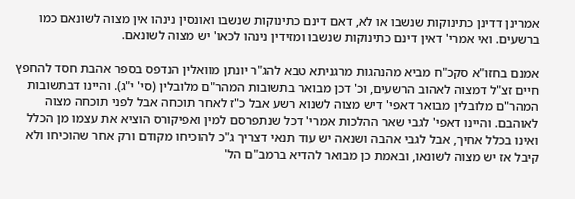אמרינן דדינן כתינוקות שנשבו או לא, דאם דינם כתינוקות שנשבו ואונסין נינהו אין מצוה לשונאם כמו ברשעים. ואי אמרי' דאין דינם כתינוקות שנשבו ומזידין נינהו לכאו' יש מצוה לשונאם.

אמנם בחזו"א סקכ"ח מביא מהנהגות מרגניתא טבא להג"ר יונתן מוואלין הנדפס בספר אהבת חסד להחפץ חיים זצ"ל דמצוה לאהוב הרשעים, וכ' דכן מבואר בתשובות המהר"ם מלובלין (סי' י"ג). והיינו דבתשובות המהר"ם מלובלין מבואר דאפי' דיש מצוה לשנוא רשע אבל כ"ז לאחר תוכחה אבל לפני תוכחה מצוה לאוהבם. והיינו דאפי' לגבי שאר ההלכות אמרי' דכל שנתפרסם למין ואפיקורס הוציא את עצמו מן הכלל ואינו בכלל אחיך, אבל לגבי אהבה ושנאה יש עוד תנאי דצריך ג"כ להוכיחו מקודם ורק אחר שהוכיחו ולא קיבל אז יש מצוה לשונאו, ובאמת כן מבואר להדיא ברמב"ם הל'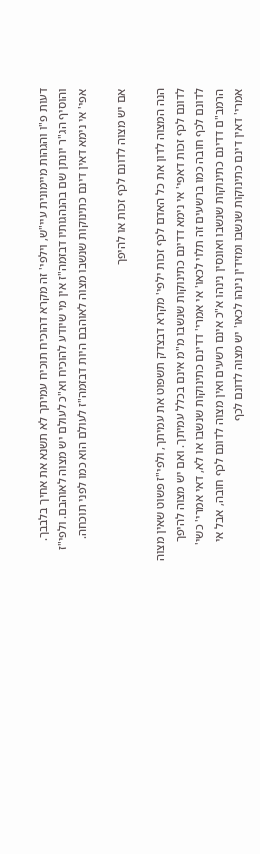דעות פ"ו והגהות מיימונית עיי"ש, וילפי' זה מקרא דהוכיח תוכיח עמיתך לא תשנא את אחיך בלבבך. והוסיף הג"ר יונתן שם בהנהגותיו דבזמה"ז אין מי שיודע להוכיח וא"כ לעולם יש מצוה לאוהבם. ולפי"ז אפי' אי נימא דאין דינם כתינוקות שנשבו מצוה לאוהבם היות דבזמה"ז לעולם הוא כמו לפני תוכחה.

אם יש מצוה לדונם לכף זכות או להיפך

הנה המצוה לדון את כל האדם לכף זכות ילפי' מקרא דבצדק תשפוט את עמיתך, ולפי"ז פשוט שאין מצוה לדונם לכף זכות דאפי' אי נימא דדינם כתינוקות שנשבו מ"מ אינם בכלל עמיתך. ואם יש מצוה להיפך לדונם לכף חובה כמו ברשעים זה תלוי לכאו' אי אמרי' דדינם כתינוקות שנשבו או לא, דאי אמרי' כשי' הרמב"ם דדינם כתינוקות שנשבו ואונסין נינהו א"כ אינם רשעים ואין מצוה לדונם לכף חובה, אבל אי אמרי' דאין דינם כתינוקות שנשבו ומזידין נינהו לכאו' יש מצוה לדונם לכף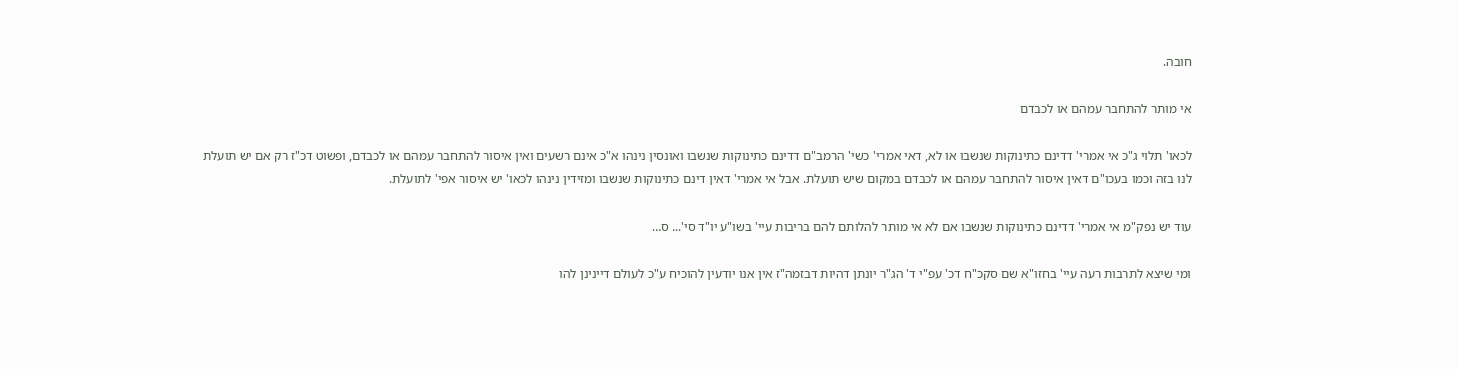חובה.

אי מותר להתחבר עמהם או לכבדם

לכאו' תלוי ג"כ אי אמרי' דדינם כתינוקות שנשבו או לא, דאי אמרי' כשי' הרמב"ם דדינם כתינוקות שנשבו ואונסין נינהו א"כ אינם רשעים ואין איסור להתחבר עמהם או לכבדם, ופשוט דכ"ז רק אם יש תועלת לנו בזה וכמו בעכו"ם דאין איסור להתחבר עמהם או לכבדם במקום שיש תועלת. אבל אי אמרי' דאין דינם כתינוקות שנשבו ומזידין נינהו לכאו' יש איסור אפי' לתועלת.

עוד יש נפק"מ אי אמרי' דדינם כתינוקות שנשבו אם לא אי מותר להלותם להם בריבות עיי' בשו"ע יו"ד סי'... ס…

ומי שיצא לתרבות רעה עיי' בחזו"א שם סקכ"ח דכ' עפ"י ד' הג"ר יונתן דהיות דבזמה"ז אין אנו יודעין להוכיח ע"כ לעולם דיינינן להו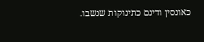כאונסין ודינם כתינוקות שנשבו.